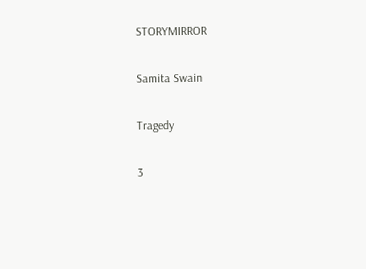STORYMIRROR

Samita Swain

Tragedy

3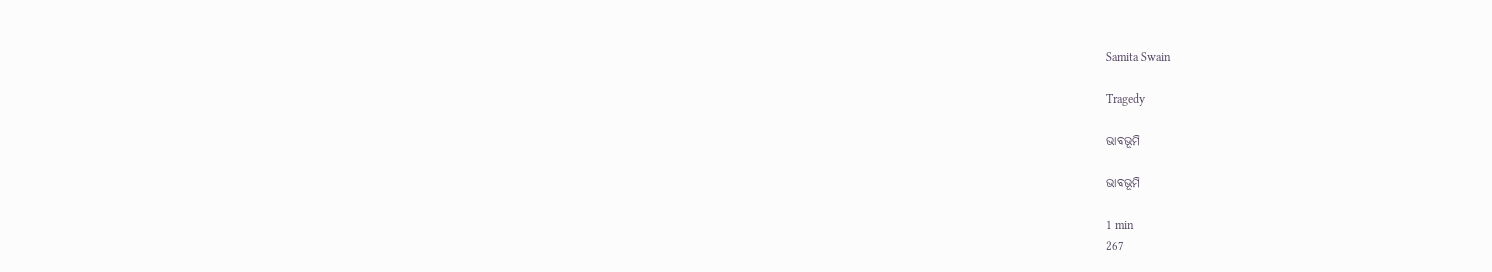Samita Swain

Tragedy

ଭାବଭୂମି

ଭାବଭୂମି

1 min
267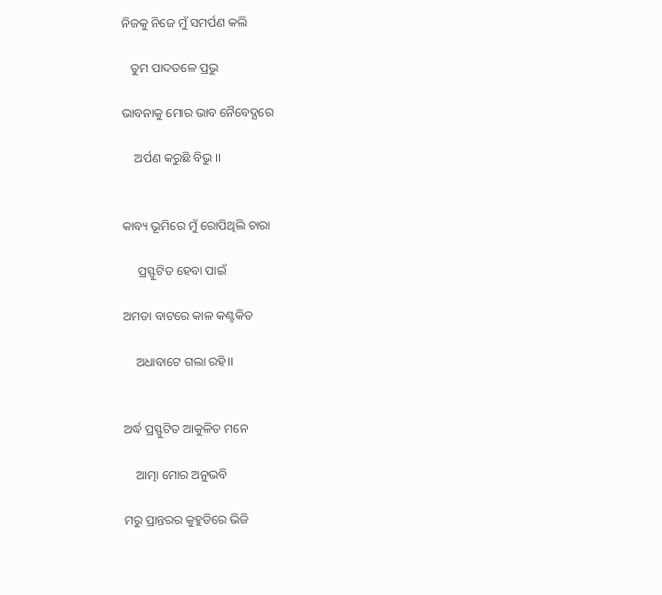ନିଜକୁ ନିଜେ ମୁଁ ସମର୍ପଣ କଲି

   ତୁମ ପାଦତଳେ ପ୍ରଭୁ

ଭାବନାକୁ ମୋର ଭାବ ନୈବେଦ୍ଯରେ

    ଅର୍ପଣ କରୁଛି ବିଭୁ ।।


କାବ୍ୟ ଭୂମିରେ ମୁଁ ରୋପିଥିଲି ଚାରା

     ପ୍ରସ୍ଫୁଟିତ ହେବା ପାଇଁ

ଅମଡା ବାଟରେ କାଳ କଣ୍ଟକିତ

    ଅଧାବାଟେ ଗଲା ରହି।।


ଅର୍ଦ୍ଧ ପ୍ରସ୍ଫୁଟିତ ଆକୁଳିତ ମନେ

    ଆତ୍ମା ମୋର ଅନୁଭବି

ମରୁ ପ୍ରାନ୍ତରର କୁହୁଡିରେ ଭିଜି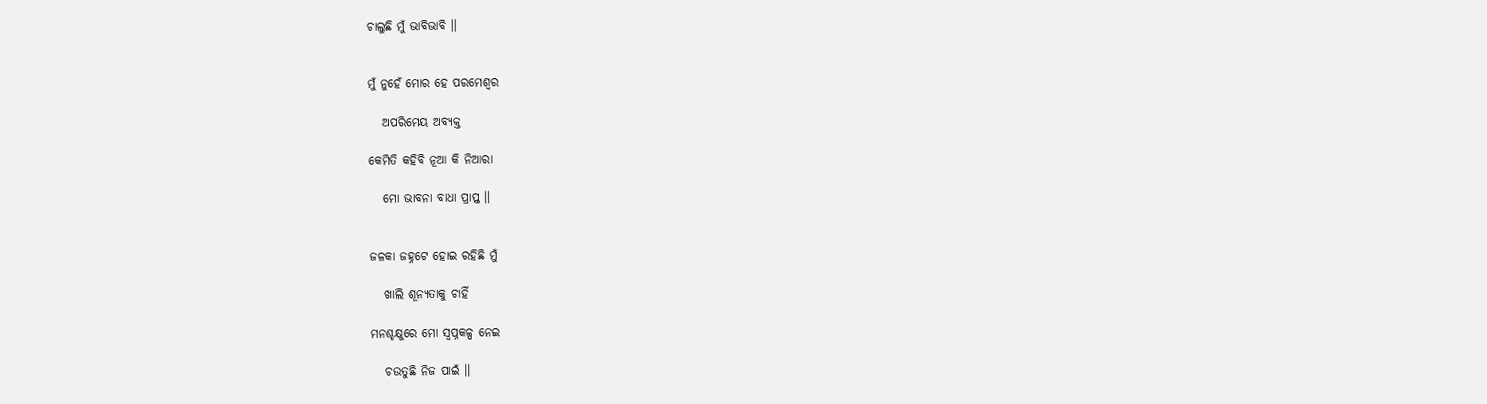ଚାଲୁଛି ମୁଁ ଭାବିଭାବି ।।


ମୁଁ ନୁହେଁ ମୋର ହେ ପରମେଶ୍ବର

   ଅପରିମେୟ ଅବ୍ଯକ୍ତ

କେମିତି କହିବି ନୂଆ କି ନିଆରା

   ମୋ ଭାବନା ବାଧା ପ୍ରାପ୍ତ ।।


ଜଳକା ଜହ୍ନଟେ ହୋଇ ରହିଛି ମୁଁ

   ଖାଲି ଶୂନ୍ଯତାକୁ ଚାହିଁ

ମନଶ୍ଚକ୍ଷୁରେ ମୋ ସ୍ବପ୍ନକଳ୍ପ ନେଇ

   ଚଉତୁଛି ନିଜ ପାଇଁ ।।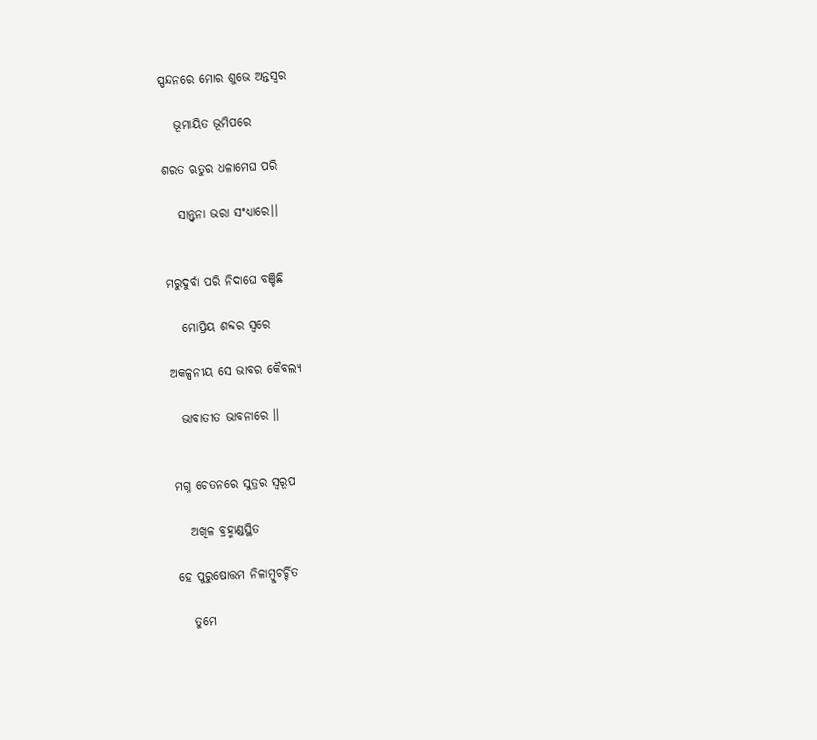ସ୍ପନ୍ଦନରେ ମୋର ଶୁଭେ ଅନ୍ତସ୍ବର

   ଭୂମାୟିତ ଭୂମିପରେ

ଶରତ ଋତୁର ଧଳାମେଘ ପରି

   ସାନ୍ତ୍ବନା ଭରା ସଂଧ୍ୟାରେ।।


ମରୁଦୁର୍ବା ପରି ନିଦାଘେ ବଞ୍ଚିଛି

   ମୋପ୍ରିୟ ଶବ୍ଦର ସ୍ବରେ

ଅକଳ୍ପନୀୟ ସେ ଭାବର କୈବଲ୍ଯ

  ଭାବାତୀତ ଭାବନାରେ ।।


ମଗ୍ନ ଚେତନରେ ସୁତ୍ରର ସ୍ବରୂପ

   ଅଖିଳ ବ୍ରହ୍ମାଣ୍ଡସ୍ଥିତ

ହେ ପୁରୁଷୋତ୍ତମ ନିଳାମ୍ବୁଚର୍ଚ୍ଚିତ

   ତୁମେ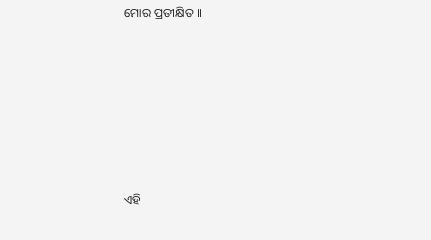ମୋର ପ୍ରତୀକ୍ଷିତ ।।







ଏହି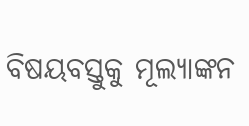ବିଷୟବସ୍ତୁକୁ ମୂଲ୍ୟାଙ୍କନ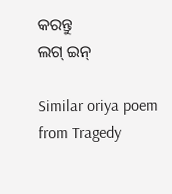କରନ୍ତୁ
ଲଗ୍ ଇନ୍

Similar oriya poem from Tragedy